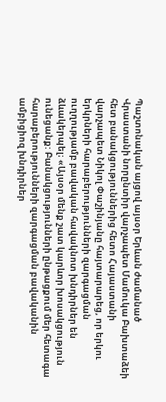Պաշտոնական այցով այսօր Երևան ժամանած Վրաստանի նորընտիր վարչապետ Մամուկա Բախտաձեի հետ բանակցություններից հետո Հայաստանի վարչապետ Նիկոլ Փաշինյանը հայտարարեց, որ երկու երկրների հարաբերությունների զարգացման ուղղությամբ բավական հավակնոտ խնդիրներ են ձևակերպել։ «Այսօր մենք շատ կարևոր խոսակցություն ունեցանք: Բանակցությունների ընթացքում մեր հետագա հարաբերությունների զարգացման բավականին ամբիցիոզ խնդիրներ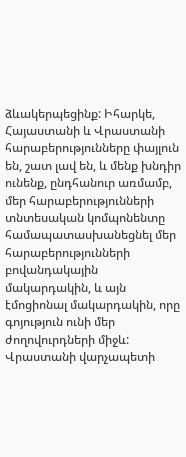ձևակերպեցինք: Իհարկե, Հայաստանի և Վրաստանի հարաբերությունները փայլուն են, շատ լավ են, և մենք խնդիր ունենք, ընդհանուր առմամբ, մեր հարաբերությունների տնտեսական կոմպոնենտը համապատասխանեցնել մեր հարաբերությունների բովանդակային մակարդակին, և այն էմոցիոնալ մակարդակին, որը գոյություն ունի մեր ժողովուրդների միջև: Վրաստանի վարչապետի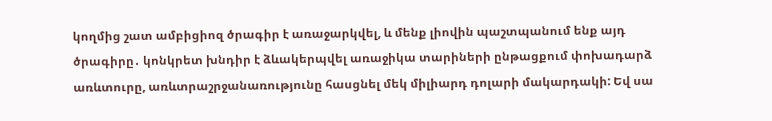կողմից շատ ամբիցիոզ ծրագիր է առաջարկվել, և մենք լիովին պաշտպանում ենք այդ ծրագիրը․ կոնկրետ խնդիր է ձևակերպվել առաջիկա տարիների ընթացքում փոխադարձ առևտուրը, առևտրաշրջանառությունը հասցնել մեկ միլիարդ դոլարի մակարդակի: Եվ սա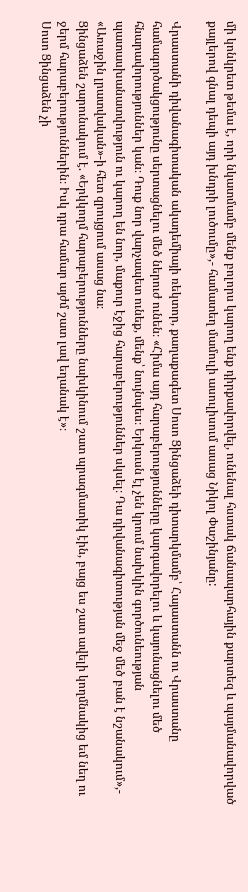մի կոնկրետ թեմա է, որի նկատմամբ մենք բոլորս կարող ենք դիրքավորվել, ունենալ հստակ ճանապարհային քարտեզ և պայմանավորված քայլերով գնալ դեպի այդ խնդրի լուծումը»,- համատեղ մամուլի ասուլիսում ասաց Նիկոլ Փաշինյանը:

Վրաստանի դիվանագիտական ակադեմիայի ռեկտոր, քաղաքագետ Սոսո Ցինցաձեի դիտարկմամբ՝ Հայաստանն ու Վրաստանը համագործակցությունը սերտացնելու մեծ ներուժ ունեն։ «Հիմա այդ հարաբերությունները կարգավորելու և կայունացնելու մեծ հնարավորություններ կան։ Դուք նոր վարչապետ ունեք, մենք՝ նույնպես։ Երկուսն էլ չեն կրում նախկին գործունեության պատասխանատվություն ու կարող են նոր, մաքուր էջից հարաբերություններ սկսել։ Դա դիվանագիտության մեջ մեծ բան է նշանակում»,- «Առաջին լրատվական»-ի հետ զրույցում ասաց նա։
Ցինցաձեն շարունակում է. «Երկկողմ հարաբերությունները նախկինում շատ պրագմատիկ էին, բայց ես շատ ավելի կողմնակից եմ նեղ ու ջերմ հարաբերություններին։ Իսկ դրա համար այժմ շատ լավ եղանակ է»։
Սոսո Ցինցաձեն չի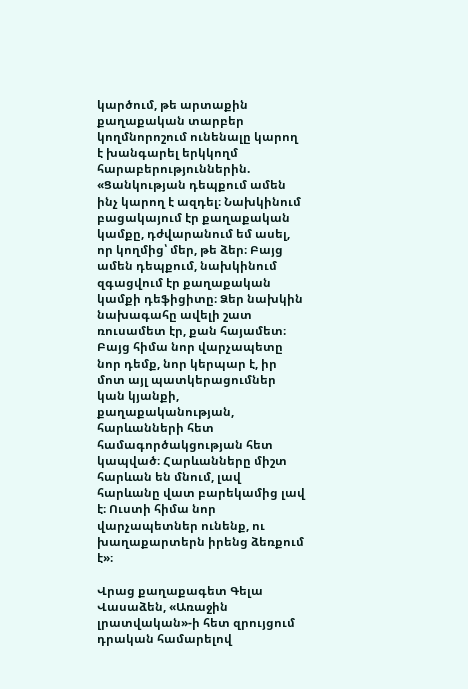կարծում, թե արտաքին քաղաքական տարբեր կողմնորոշում ունենալը կարող է խանգարել երկկողմ հարաբերություններին. «Ցանկության դեպքում ամեն ինչ կարող է ազդել։ Նախկինում բացակայում էր քաղաքական կամքը, դժվարանում եմ ասել, որ կողմից՝ մեր, թե ձեր։ Բայց ամեն դեպքում, նախկինում զգացվում էր քաղաքական կամքի դեֆիցիտը։ Ձեր նախկին նախագահը ավելի շատ ռուսամետ էր, քան հայամետ։ Բայց հիմա նոր վարչապետը նոր դեմք, նոր կերպար է, իր մոտ այլ պատկերացումներ կան կյանքի, քաղաքականության, հարևանների հետ համագործակցության հետ կապված։ Հարևանները միշտ հարևան են մնում, լավ հարևանը վատ բարեկամից լավ է։ Ուստի հիմա նոր վարչապետներ ունենք, ու խաղաքարտերն իրենց ձեռքում է»։

Վրաց քաղաքագետ Գելա Վասաձեն, «Առաջին լրատվական»-ի հետ զրույցում դրական համարելով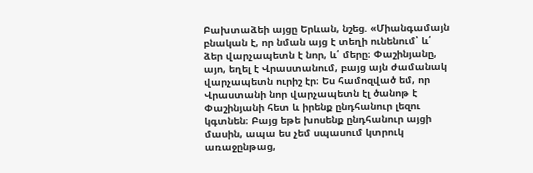Բախտաձեի այցը Երևան, նշեց. «Միանգամայն բնական է, որ նման այց է տեղի ունենում՝ և՛ ձեր վարչապետն է նոր, և՛ մերը։ Փաշինյանը, այո, եղել է Վրաստանում, բայց այն ժամանակ վարչապետն ուրիշ էր։ Ես համոզված եմ, որ Վրաստանի նոր վարչապետն էլ ծանոթ է Փաշինյանի հետ և իրենք ընդհանուր լեզու կգտնեն։ Բայց եթե խոսենք ընդհանուր այցի մասին, ապա ես չեմ սպասում կտրուկ առաջընթաց,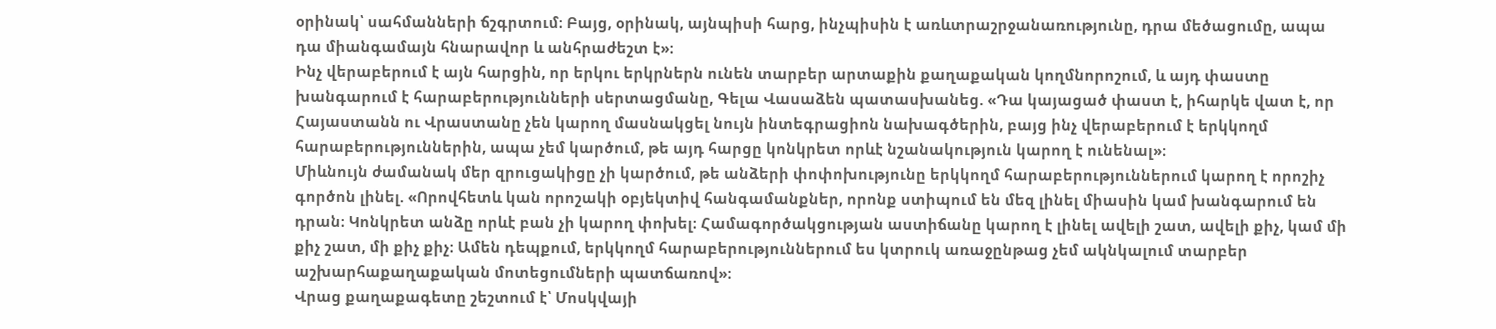օրինակ՝ սահմանների ճշգրտում։ Բայց, օրինակ, այնպիսի հարց, ինչպիսին է առևտրաշրջանառությունը, դրա մեծացումը, ապա դա միանգամայն հնարավոր և անհրաժեշտ է»։
Ինչ վերաբերում է այն հարցին, որ երկու երկրներն ունեն տարբեր արտաքին քաղաքական կողմնորոշում, և այդ փաստը խանգարում է հարաբերությունների սերտացմանը, Գելա Վասաձեն պատասխանեց. «Դա կայացած փաստ է, իհարկե վատ է, որ Հայաստանն ու Վրաստանը չեն կարող մասնակցել նույն ինտեգրացիոն նախագծերին, բայց ինչ վերաբերում է երկկողմ հարաբերություններին, ապա չեմ կարծում, թե այդ հարցը կոնկրետ որևէ նշանակություն կարող է ունենալ»։
Միևնույն ժամանակ մեր զրուցակիցը չի կարծում, թե անձերի փոփոխությունը երկկողմ հարաբերություններում կարող է որոշիչ գործոն լինել. «Որովհետև կան որոշակի օբյեկտիվ հանգամանքներ, որոնք ստիպում են մեզ լինել միասին կամ խանգարում են դրան։ Կոնկրետ անձը որևէ բան չի կարող փոխել։ Համագործակցության աստիճանը կարող է լինել ավելի շատ, ավելի քիչ, կամ մի քիչ շատ, մի քիչ քիչ։ Ամեն դեպքում, երկկողմ հարաբերություններում ես կտրուկ առաջընթաց չեմ ակնկալում տարբեր աշխարհաքաղաքական մոտեցումների պատճառով»։
Վրաց քաղաքագետը շեշտում է՝ Մոսկվայի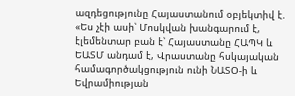ազդեցությունը Հայաստանում օբյեկտիվ է. «Ես չէի ասի՝ Մոսկվան խանգարում է, էլեմենտար բան է՝ Հայաստանը ՀԱՊԿ և ԵԱՏՄ անդամ է, Վրաստանը հսկայական համագործակցություն ունի ՆԱՏՕ-ի և Եվրամիության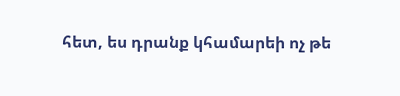հետ, ես դրանք կհամարեի ոչ թե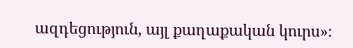ազդեցություն, այլ քաղաքական կուրս»։